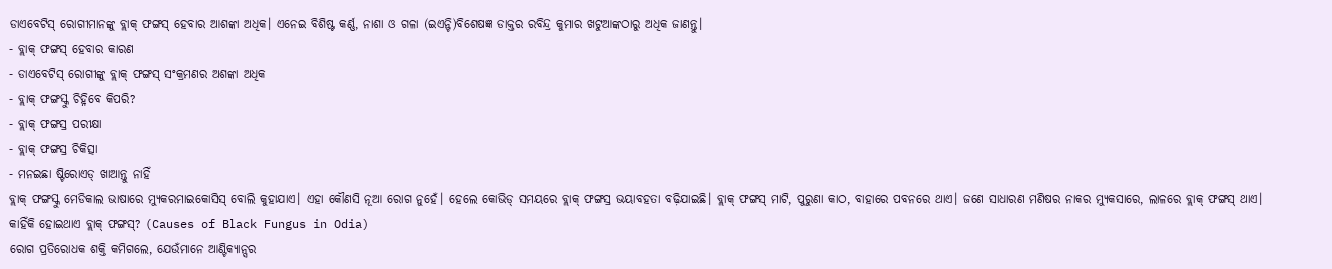ଡାଏବେଟିସ୍ ରୋଗୀମାନଙ୍କୁ ବ୍ଲାକ୍ ଫଙ୍ଗସ୍ ହେବାର ଆଶଙ୍କା ଅଧିକ। ଏନେଇ ବିଶିଷ୍ଟ କର୍ଣ୍ଣ, ନାଶା ଓ ଗଳା (ଇଏନ୍ଟି)ବିଶେଷଜ୍ଞ ଡାକ୍ତର ରବିନ୍ଦ୍ର କୁମାର ଖଟୁଆଙ୍କଠାରୁ ଅଧିକ ଜାଣନ୍ତୁ।
- ବ୍ଲାକ୍ ଫଙ୍ଗସ୍ ହେବାର କାରଣ
- ଡାଏବେଟିସ୍ ରୋଗୀଙ୍କୁ ବ୍ଲାକ୍ ଫଙ୍ଗସ୍ ସଂକ୍ରମଣର ଅଶଙ୍କା ଅଧିକ
- ବ୍ଲାକ୍ ଫଙ୍ଗସ୍କୁ ଚିହ୍ନିବେ କିପରି?
- ବ୍ଲାକ୍ ଫଙ୍ଗସ୍ର ପରୀକ୍ଷା
- ବ୍ଲାକ୍ ଫଙ୍ଗସ୍ର ଚିକିତ୍ସା
- ମନଇଛା ଷ୍ଟିରୋଏଡ୍ ଖାଆନ୍ତୁ ନାହିଁ
ବ୍ଲାକ୍ ଫଙ୍ଗସ୍କୁ ମେଡିକାଲ ଭାଷାରେ ମ୍ୟୁକରମାଇକୋସିସ୍ ବୋଲି କୁହାଯାଏ। ଏହା କୌଣସି ନୂଆ ରୋଗ ନୁହେଁ। ହେଲେ କୋଭିଡ୍ ସମୟରେ ବ୍ଲାକ୍ ଫଙ୍ଗସ୍ର ଭୟାବହତା ବଢ଼ିଯାଇଛି। ବ୍ଲାକ୍ ଫଙ୍ଗସ୍ ମାଟି, ପୁରୁଣା କାଠ, ବାହାରେ ପବନରେ ଥାଏ। ଜଣେ ସାଧାରଣ ମଣିଷର ନାକର ମ୍ୟୁକସାରେ, ଲାଳରେ ବ୍ଲାକ୍ ଫଙ୍ଗସ୍ ଥାଏ।
କାହିଁକି ହୋଇଥାଏ ବ୍ଲାକ୍ ଫଙ୍ଗସ୍? (Causes of Black Fungus in Odia)
ରୋଗ ପ୍ରତିରୋଧକ ଶକ୍ତି କମିଗଲେ, ଯେଉଁମାନେ ଆଣ୍ଟିକ୍ୟାନ୍ସର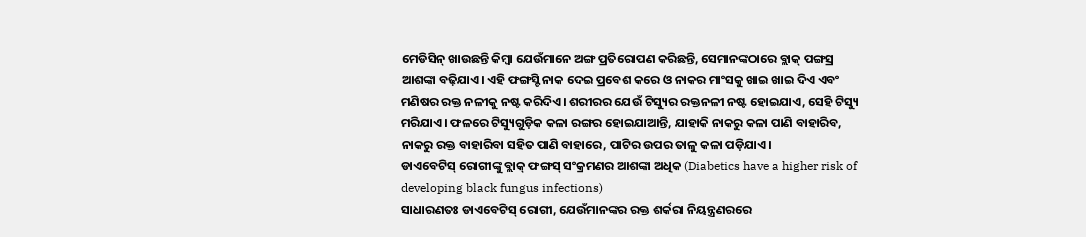ମେଡିସିନ୍ ଖାଉଛନ୍ତି କିମ୍ବା ଯେଉଁମାନେ ଅଙ୍ଗ ପ୍ରତିରୋପଣ କରିଛନ୍ତି, ସେମାନଙ୍କଠାରେ ବ୍ଲାକ୍ ପଙ୍ଗସ୍ର ଆଶଙ୍କା ବଢ଼ିଯାଏ। ଏହି ଫଙ୍ଗସ୍ଟି ନାକ ଦେଇ ପ୍ରବେଶ କରେ ଓ ନାକର ମାଂସକୁ ଖାଇ ଖାଇ ଦିଏ ଏବଂ ମଣିଷର ରକ୍ତ ନଳୀକୁ ନଷ୍ଟ କରିଦିଏ। ଶରୀରର ଯେଉଁ ଟିସ୍ୟୁର ରକ୍ତନଳୀ ନଷ୍ଟ ହୋଇଯାଏ, ସେହି ଟିସ୍ୟୁ ମରିଯାଏ। ଫଳରେ ଟିସ୍ୟୁଗୁଡ଼ିକ କଳା ରଙ୍ଗର ହୋଇଯାଆନ୍ତି, ଯାହାକି ନାକରୁ କଳା ପାଣି ବାହାରିବ, ନାକରୁ ରକ୍ତ ବାହାରିବା ସହିତ ପାଣି ବାହାରେ, ପାଟିର ଉପର ତାଳୁ କଳା ପଡ଼ିଯାଏ।
ଡାଏବେଟିସ୍ ରୋଗୀଙ୍କୁ ବ୍ଲାକ୍ ଫଙ୍ଗସ୍ ସଂକ୍ରମଣର ଆଶଙ୍କା ଅଧିକ (Diabetics have a higher risk of developing black fungus infections)
ସାଧାରଣତଃ ଡାଏବେଟିସ୍ ରୋଗୀ, ଯେଉଁମାନଙ୍କର ରକ୍ତ ଶର୍କରା ନିୟନ୍ତ୍ରଣରରେ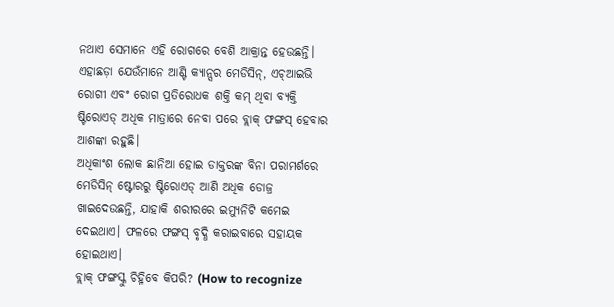ନଥାଏ ସେମାନେ ଏହି ରୋଗରେ ବେଶି ଆକ୍ରାନ୍ତ ହେଉଛନ୍ତି। ଏହାଛଡ଼ା ଯେଉଁମାନେ ଆଣ୍ଟି କ୍ୟାନ୍ସର ମେଡିସିନ୍, ଏଚ୍ଆଇଭି ରୋଗୀ ଏବଂ ରୋଗ ପ୍ରତିରୋଧକ ଶକ୍ତି କମ୍ ଥିବା ବ୍ୟକ୍ତି ଷ୍ଟିରୋଏଡ୍ ଅଧିକ ମାତ୍ରାରେ ନେବା ପରେ ବ୍ଲାକ୍ ଫଙ୍ଗସ୍ ହେବାର ଆଶଙ୍କା ରହୁଛି।
ଅଧିକାଂଶ ଲୋକ ଛାନିଆ ହୋଇ ଡାକ୍ତରଙ୍କ ବିନା ପରାମର୍ଶରେ ମେଡିସିନ୍ ଷ୍ଟୋରରୁ ଷ୍ଟିରୋଏଡ୍ ଆଣି ଅଧିକ ଡୋଜ୍ର ଖାଇଦେଉଛନ୍ତି, ଯାହାକି ଶରୀରରେ ଇମ୍ୟୁନିଟି କମେଇ ଦେଇଥାଏ। ଫଳରେ ଫଙ୍ଗସ୍ ବୃଦ୍ଧି କରାଇବାରେ ସହାୟକ ହୋଇଥାଏ।
ବ୍ଲାକ୍ ଫଙ୍ଗସ୍କୁ ଚିହ୍ନିବେ କିପରି? (How to recognize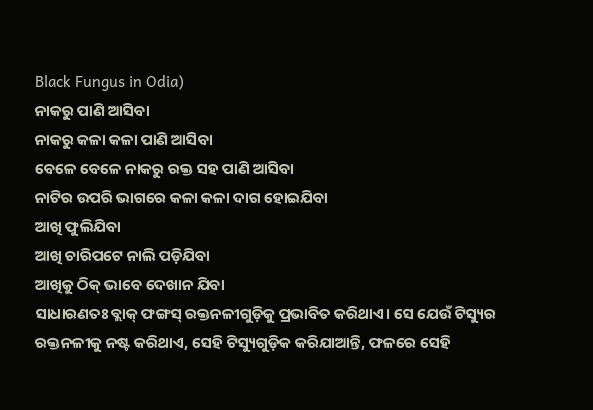Black Fungus in Odia)
ନାକରୁ ପାଣି ଆସିବା
ନାକରୁ କଳା କଳା ପାଣି ଆସିବା
ବେଳେ ବେଳେ ନାକରୁ ରକ୍ତ ସହ ପାଣି ଆସିବା
ନାଟିର ଉପରି ଭାଗରେ କଳା କଳା ଦାଗ ହୋଇଯିବା
ଆଖି ଫୁଲିଯିବା
ଆଖି ଚାରିପଟେ ନାଲି ପଡ଼ିଯିବା
ଆଖିକୁ ଠିକ୍ ଭାବେ ଦେଖାନ ଯିବା
ସାଧାରଣତଃ ବ୍ଲାକ୍ ଫଙ୍ଗସ୍ ରକ୍ତନଳୀଗୁଡ଼ିକୁ ପ୍ରଭାବିତ କରିଥାଏ। ସେ ଯେଉଁ ଟିସ୍ୟୁର ରକ୍ତନଳୀକୁ ନଷ୍ଟ କରିଥାଏ, ସେହି ଟିସ୍ୟୁଗୁଡ଼ିକ କରିଯାଆନ୍ତି, ଫଳରେ ସେହି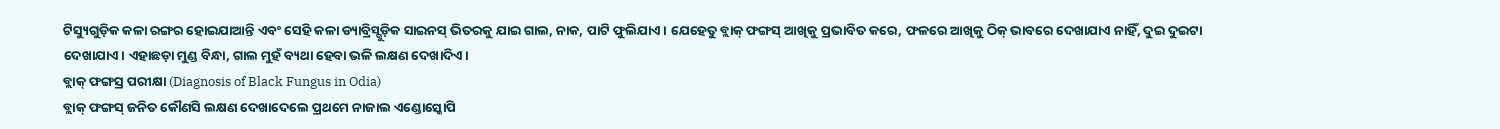ଟିସ୍ୟୁଗୁଡ଼ିକ କଳା ରଙ୍ଗର ହୋଇଯାଆନ୍ତି ଏବଂ ସେହି କଳା ଡ୍ୟାବ୍ରିସ୍ଗୁଡ଼ିକ ସାଇନସ୍ ଭିତରକୁ ଯାଇ ଗାଲ, ନାକ, ପାଟି ଫୁଲିଯାଏ। ଯେହେତୁ ବ୍ଲାକ୍ ଫଙ୍ଗସ୍ ଆଖିକୁ ପ୍ରଭାବିତ କରେ, ଫଳରେ ଆଖିକୁ ଠିକ୍ ଭାବରେ ଦେଖାଯାଏ ନାହିଁ, ଦୁଇ ଦୁଇଟା ଦେଖାଯାଏ। ଏହାଛଡ଼ା ମୁଣ୍ଡ ବିନ୍ଧା, ଗାଲ ମୁହଁ ବ୍ୟଥା ହେବା ଭଳି ଲକ୍ଷଣ ଦେଖାଦିଏ।
ବ୍ଲାକ୍ ଫଙ୍ଗସ୍ର ପରୀକ୍ଷା (Diagnosis of Black Fungus in Odia)
ବ୍ଲାକ୍ ଫଙ୍ଗସ୍ ଜନିତ କୌଣସି ଲକ୍ଷଣ ଦେଖାଦେଲେ ପ୍ରଥମେ ନାଜାଲ ଏଣ୍ଡୋସ୍କୋପି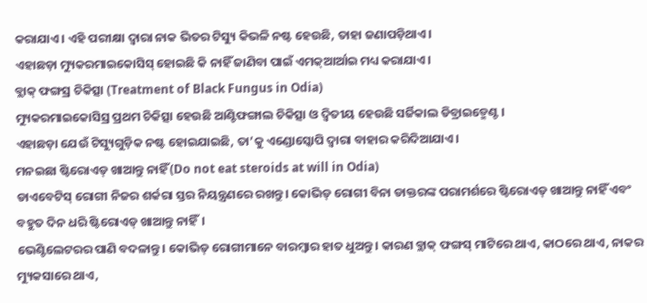କରାଯାଏ। ଏହି ପରୀକ୍ଷା ଦ୍ୱାରା ନାକ ଭିତର ଟିସ୍ୟୁ କିଭଳି ନଷ୍ଟ ହେଉଛି, ତାହା ଜଣାପଡ଼ିଥାଏ।
ଏହାଛଡ଼ା ମ୍ୟୁକରମାଇକୋସିସ୍ ହୋଇଛି କି ନାହିଁ ଜାଣିବା ପାଇଁ ଏମକ୍ଆର୍ଆଇ ମଧ୍ୟ କରାଯାଏ।
ବ୍ଲାକ୍ ଫଙ୍ଗସ୍ର ଚିକିତ୍ସା (Treatment of Black Fungus in Odia)
ମ୍ୟୁକରମାଇକୋସିସ୍ର ପ୍ରଥମ ଚିକିତ୍ସା ହେଉଛି ଆଣ୍ଟିଫଙ୍ଗାଲ ଚିକିତ୍ସା ଓ ଦ୍ୱିତୀୟ ହେଉଛି ସର୍ଜିକାଲ ଡିବ୍ରାଇଡ୍ମେଣ୍ଟ।
ଏହାଛଡ଼ା ଯେଉଁ ଟିସ୍ୟୁଗୁଡ଼ିକ ନଷ୍ଟ ହୋଇଯାଇଛି, ତା’କୁ ଏଣ୍ଡୋସ୍କୋପି ଦ୍ୱାରା ବାହାର କରିଦିଆଯାଏ।
ମନଇଛା ଷ୍ଟିରୋଏଡ୍ ଖାଆନ୍ତୁ ନାହିଁ (Do not eat steroids at will in Odia)
ଡାଏବେଟିସ୍ ରୋଗୀ ନିଜର ଶର୍କରା ସ୍ତର ନିୟନ୍ତ୍ରଣରେ ରଖନ୍ତୁ। କୋଭିଡ୍ ରୋଗୀ ବିନା ଡାକ୍ତରଙ୍କ ପରାମର୍ଶରେ ଷ୍ଟିରୋଏଡ୍ ଖାଆନ୍ତୁ ନାହିଁ ଏବଂ ବହୁତ ଦିନ ଧରି ଷ୍ଟିରୋଏଡ୍ ଖାଆନ୍ତୁ ନାହିଁ।
ଭେଣ୍ଟିଲେଟରର ପାଣି ବଦଳାନ୍ତୁ। କୋଭିଡ୍ ରୋଗୀମାନେ ବାରମ୍ବାର ହାତ ଧୁଅନ୍ତୁ। କାରଣ ବ୍ଲାକ୍ ଫଙ୍ଗସ୍ ମାଟିରେ ଥାଏ, କାଠରେ ଥାଏ, ନାକର ମ୍ୟୁକସାରେ ଥାଏ,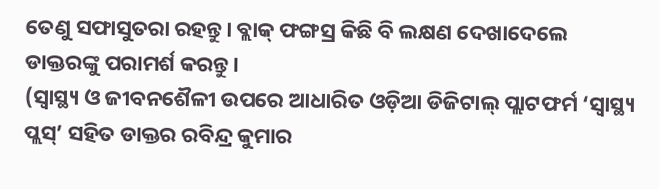ତେଣୁ ସଫାସୁତରା ରହନ୍ତୁ। ବ୍ଲାକ୍ ଫଙ୍ଗସ୍ର କିଛି ବି ଲକ୍ଷଣ ଦେଖାଦେଲେ ଡାକ୍ତରଙ୍କୁ ପରାମର୍ଶ କରନ୍ତୁ।
(ସ୍ୱାସ୍ଥ୍ୟ ଓ ଜୀବନଶୈଳୀ ଉପରେ ଆଧାରିତ ଓଡ଼ିଆ ଡିଜିଟାଲ୍ ପ୍ଲାଟଫର୍ମ ‘ସ୍ୱାସ୍ଥ୍ୟ ପ୍ଲସ୍’ ସହିତ ଡାକ୍ତର ରବିନ୍ଦ୍ର କୁମାର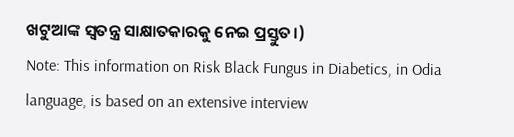ଖଟୁଆଙ୍କ ସ୍ୱତନ୍ତ୍ର ସାକ୍ଷାତକାରକୁ ନେଇ ପ୍ରସ୍ତୁତ।)
Note: This information on Risk Black Fungus in Diabetics, in Odia language, is based on an extensive interview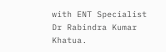with ENT Specialist Dr Rabindra Kumar Khatua.